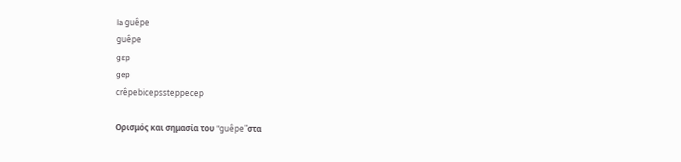la guêpe
guêpe
gɛp
gep
crêpebicepssteppecep

Ορισμός και σημασία του "guêpe"στα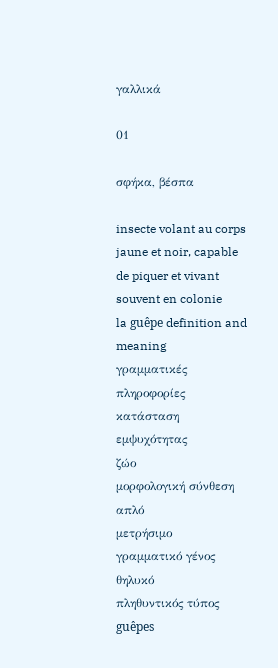γαλλικά

01

σφήκα, βέσπα

insecte volant au corps jaune et noir, capable de piquer et vivant souvent en colonie
la guêpe definition and meaning
γραμματικές πληροφορίες
κατάσταση εμψυχότητας
ζώο
μορφολογική σύνθεση
απλό
μετρήσιμο
γραμματικό γένος
θηλυκό
πληθυντικός τύπος
guêpes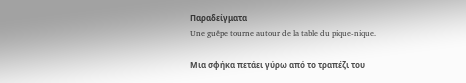Παραδείγματα
Une guêpe tourne autour de la table du pique-nique.

Μια σφήκα πετάει γύρω από το τραπέζι του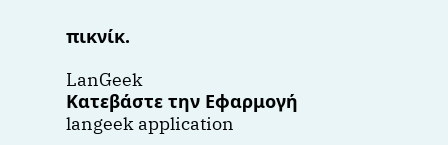πικνίκ.

LanGeek
Κατεβάστε την Εφαρμογή
langeek application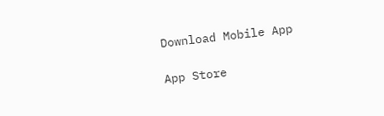Download Mobile App

App Store